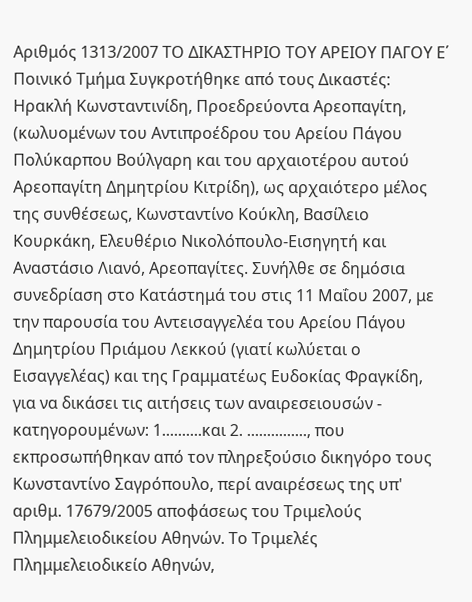Αριθμός 1313/2007 ΤΟ ΔΙΚΑΣΤΗΡΙΟ ΤΟΥ ΑΡΕΙΟΥ ΠΑΓΟΥ E΄ Ποινικό Τμήμα Συγκροτήθηκε από τους Δικαστές: Ηρακλή Κωνσταντινίδη, Προεδρεύοντα Αρεοπαγίτη, (κωλυομένων του Αντιπροέδρου του Αρείου Πάγου Πολύκαρπου Βούλγαρη και του αρχαιοτέρου αυτού Αρεοπαγίτη Δημητρίου Κιτρίδη), ως αρχαιότερο μέλος της συνθέσεως, Κωνσταντίνο Κούκλη, Βασίλειο Κουρκάκη, Ελευθέριο Νικολόπουλο-Εισηγητή και Αναστάσιο Λιανό, Αρεοπαγίτες. Συνήλθε σε δημόσια συνεδρίαση στο Κατάστημά του στις 11 Μαΐου 2007, με την παρουσία του Αντεισαγγελέα του Αρείου Πάγου Δημητρίου Πριάμου Λεκκού (γιατί κωλύεται ο Εισαγγελέας) και της Γραμματέως Ευδοκίας Φραγκίδη, για να δικάσει τις αιτήσεις των αναιρεσειουσών - κατηγορουμένων: 1..........και 2. ..............., που εκπροσωπήθηκαν από τον πληρεξούσιο δικηγόρο τους Κωνσταντίνο Σαγρόπουλο, περί αναιρέσεως της υπ' αριθμ. 17679/2005 αποφάσεως του Τριμελούς Πλημμελειοδικείου Αθηνών. Το Τριμελές Πλημμελειοδικείο Αθηνών,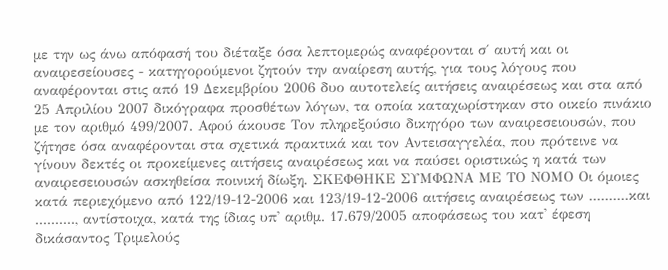με την ως άνω απόφασή του διέταξε όσα λεπτομερώς αναφέρονται σ΄ αυτή και οι αναιρεσείουσες - κατηγορούμενοι ζητούν την αναίρεση αυτής, για τους λόγους που αναφέρονται στις από 19 Δεκεμβρίου 2006 δυο αυτοτελείς αιτήσεις αναιρέσεως και στα από 25 Απριλίου 2007 δικόγραφα προσθέτων λόγων, τα οποία καταχωρίστηκαν στο οικείο πινάκιο με τον αριθμό 499/2007. Αφού άκουσε Τον πληρεξούσιο δικηγόρο των αναιρεσειουσών, που ζήτησε όσα αναφέρονται στα σχετικά πρακτικά και τον Αντεισαγγελέα, που πρότεινε να γίνουν δεκτές οι προκείμενες αιτήσεις αναιρέσεως και να παύσει οριστικώς η κατά των αναιρεσειουσών ασκηθείσα ποινική δίωξη. ΣΚΕΦΘΗΚΕ ΣΥΜΦΩΝΑ ΜΕ ΤΟ ΝΟΜΟ Οι όμοιες κατά περιεχόμενο από 122/19-12-2006 και 123/19-12-2006 αιτήσεις αναιρέσεως των ..........και .........., αντίστοιχα, κατά της ίδιας υπ' αριθμ. 17.679/2005 αποφάσεως του κατ' έφεση δικάσαντος Τριμελούς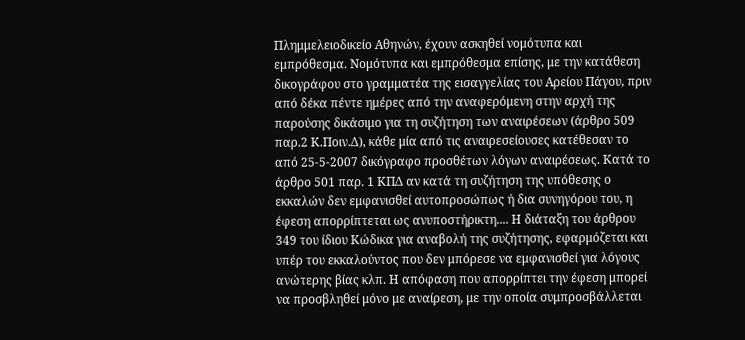Πλημμελειοδικείο Αθηνών, έχουν ασκηθεί νομότυπα και εμπρόθεσμα. Νομότυπα και εμπρόθεσμα επίσης, με την κατάθεση δικογράφου στο γραμματέα της εισαγγελίας του Αρείου Πάγου, πριν από δέκα πέντε ημέρες από την αναφερόμενη στην αρχή της παρούσης δικάσιμο για τη συζήτηση των αναιρέσεων (άρθρο 509 παρ.2 Κ.Ποιν.Δ), κάθε μία από τις αναιρεσείουσες κατέθεσαν το από 25-5-2007 δικόγραφο προσθέτων λόγων αναιρέσεως. Κατά το άρθρο 501 παρ. 1 ΚΠΔ αν κατά τη συζήτηση της υπόθεσης ο εκκαλών δεν εμφανισθεί αυτοπροσώπως ή δια συνηγόρου του, η έφεση απορρίπτεται ως ανυποστήρικτη.... Η διάταξη του άρθρου 349 του ίδιου Κώδικα για αναβολή της συζήτησης, εφαρμόζεται και υπέρ του εκκαλούντος που δεν μπόρεσε να εμφανισθεί για λόγους ανώτερης βίας κλπ. Η απόφαση που απορρίπτει την έφεση μπορεί να προσβληθεί μόνο με αναίρεση, με την οποία συμπροσβάλλεται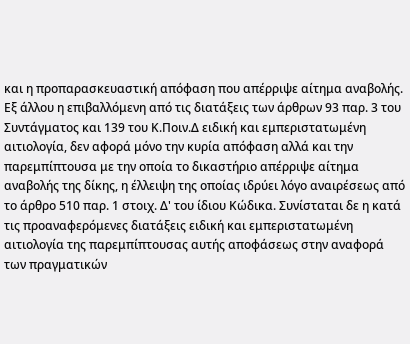και η προπαρασκευαστική απόφαση που απέρριψε αίτημα αναβολής. Εξ άλλου η επιβαλλόμενη από τις διατάξεις των άρθρων 93 παρ. 3 του Συντάγματος και 139 του Κ.Ποιν.Δ ειδική και εμπεριστατωμένη αιτιολογία, δεν αφορά μόνο την κυρία απόφαση αλλά και την παρεμπίπτουσα με την οποία το δικαστήριο απέρριψε αίτημα αναβολής της δίκης, η έλλειψη της οποίας ιδρύει λόγο αναιρέσεως από το άρθρο 510 παρ. 1 στοιχ. Δ' του ίδιου Κώδικα. Συνίσταται δε η κατά τις προαναφερόμενες διατάξεις ειδική και εμπεριστατωμένη αιτιολογία της παρεμπίπτουσας αυτής αποφάσεως στην αναφορά των πραγματικών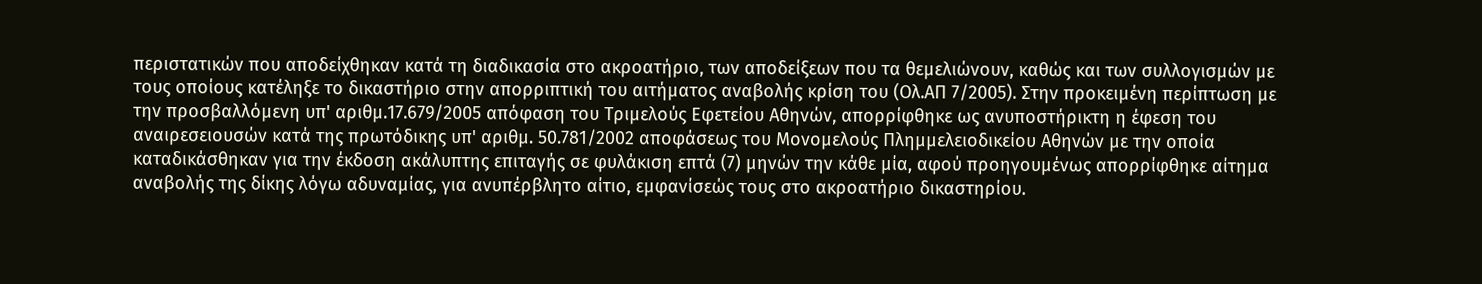περιστατικών που αποδείχθηκαν κατά τη διαδικασία στο ακροατήριο, των αποδείξεων που τα θεμελιώνουν, καθώς και των συλλογισμών με τους οποίους κατέληξε το δικαστήριο στην απορριπτική του αιτήματος αναβολής κρίση του (Ολ.ΑΠ 7/2005). Στην προκειμένη περίπτωση με την προσβαλλόμενη υπ' αριθμ.17.679/2005 απόφαση του Τριμελούς Εφετείου Αθηνών, απορρίφθηκε ως ανυποστήρικτη η έφεση του αναιρεσειουσών κατά της πρωτόδικης υπ' αριθμ. 50.781/2002 αποφάσεως του Μονομελούς Πλημμελειοδικείου Αθηνών με την οποία καταδικάσθηκαν για την έκδοση ακάλυπτης επιταγής σε φυλάκιση επτά (7) μηνών την κάθε μία, αφού προηγουμένως απορρίφθηκε αίτημα αναβολής της δίκης λόγω αδυναμίας, για ανυπέρβλητο αίτιο, εμφανίσεώς τους στο ακροατήριο δικαστηρίου.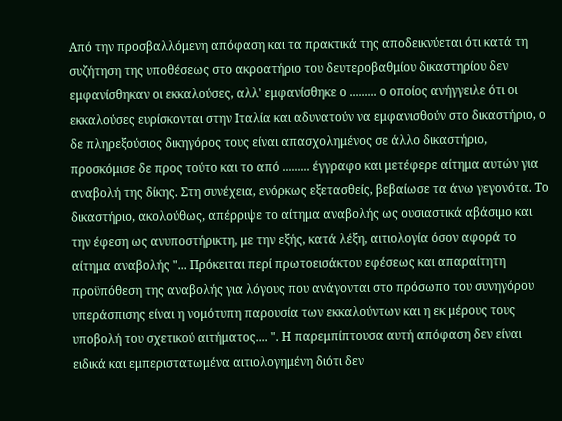Από την προσβαλλόμενη απόφαση και τα πρακτικά της αποδεικνύεται ότι κατά τη συζήτηση της υποθέσεως στο ακροατήριο του δευτεροβαθμίου δικαστηρίου δεν εμφανίσθηκαν οι εκκαλούσες, αλλ' εμφανίσθηκε ο ......... ο οποίος ανήγγειλε ότι οι εκκαλούσες ευρίσκονται στην Ιταλία και αδυνατούν να εμφανισθούν στο δικαστήριο, ο δε πληρεξούσιος δικηγόρος τους είναι απασχολημένος σε άλλο δικαστήριο, προσκόμισε δε προς τούτο και το από ......... έγγραφο και μετέφερε αίτημα αυτών για αναβολή της δίκης. Στη συνέχεια, ενόρκως εξετασθείς, βεβαίωσε τα άνω γεγονότα. Το δικαστήριο, ακολούθως, απέρριψε το αίτημα αναβολής ως ουσιαστικά αβάσιμο και την έφεση ως ανυποστήρικτη, με την εξής, κατά λέξη, αιτιολογία όσον αφορά το αίτημα αναβολής "... Πρόκειται περί πρωτοεισάκτου εφέσεως και απαραίτητη προϋπόθεση της αναβολής για λόγους που ανάγονται στο πρόσωπο του συνηγόρου υπεράσπισης είναι η νομότυπη παρουσία των εκκαλούντων και η εκ μέρους τους υποβολή του σχετικού αιτήματος.... ". Η παρεμπίπτουσα αυτή απόφαση δεν είναι ειδικά και εμπεριστατωμένα αιτιολογημένη διότι δεν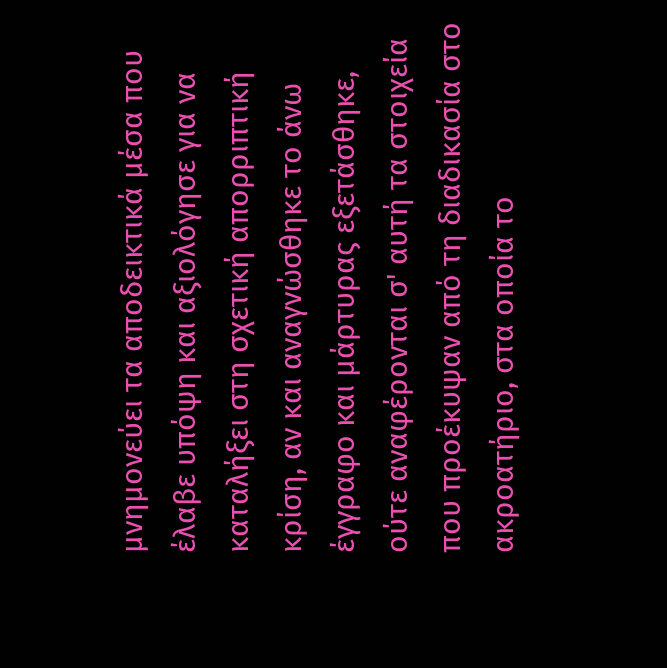μνημονεύει τα αποδεικτικά μέσα που έλαβε υπόψη και αξιολόγησε για να καταλήξει στη σχετική απορριπτική κρίση, αν και αναγνώσθηκε το άνω έγγραφο και μάρτυρας εξετάσθηκε, ούτε αναφέρονται σ' αυτή τα στοιχεία που προέκυψαν από τη διαδικασία στο ακροατήριο, στα οποία το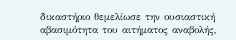δικαστήριο θεμελίωσε την ουσιαστική αβασιμότητα του αιτήματος αναβολής,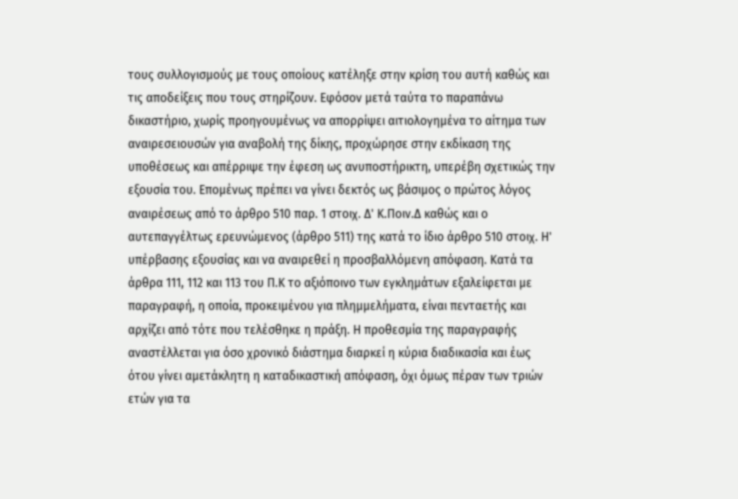τους συλλογισμούς με τους οποίους κατέληξε στην κρίση του αυτή καθώς και τις αποδείξεις που τους στηρίζουν. Εφόσον μετά ταύτα το παραπάνω δικαστήριο, χωρίς προηγουμένως να απορρίψει αιτιολογημένα το αίτημα των αναιρεσειουσών για αναβολή της δίκης, προχώρησε στην εκδίκαση της υποθέσεως και απέρριψε την έφεση ως ανυποστήρικτη, υπερέβη σχετικώς την εξουσία του. Επομένως πρέπει να γίνει δεκτός ως βάσιμος ο πρώτος λόγος αναιρέσεως από το άρθρο 510 παρ. 1 στοιχ. Δ' Κ.Ποιν.Δ καθώς και ο αυτεπαγγέλτως ερευνώμενος (άρθρο 511) της κατά το ίδιο άρθρο 510 στοιχ. Η' υπέρβασης εξουσίας και να αναιρεθεί η προσβαλλόμενη απόφαση. Κατά τα άρθρα 111, 112 και 113 του Π.Κ το αξιόποινο των εγκλημάτων εξαλείφεται με παραγραφή, η οποία, προκειμένου για πλημμελήματα, είναι πενταετής και αρχίζει από τότε που τελέσθηκε η πράξη. Η προθεσμία της παραγραφής αναστέλλεται για όσο χρονικό διάστημα διαρκεί η κύρια διαδικασία και έως ότου γίνει αμετάκλητη η καταδικαστική απόφαση, όχι όμως πέραν των τριών ετών για τα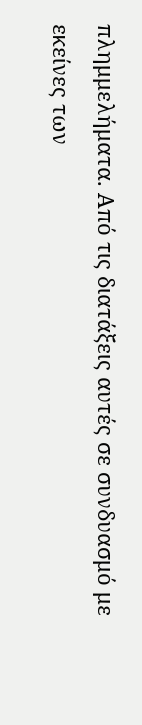πλημμελήματα. Από τις διατάξεις αυτές σε συνδυασμό με εκείνες των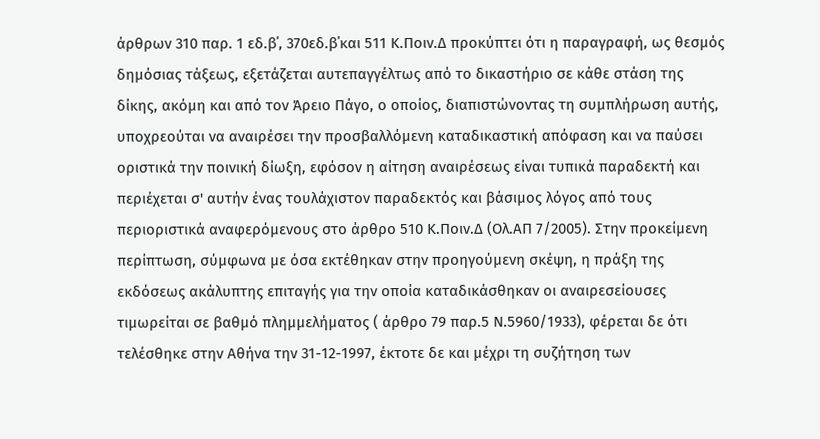άρθρων 310 παρ. 1 εδ.β΄, 370εδ.β΄και 511 Κ.Ποιν.Δ προκύπτει ότι η παραγραφή, ως θεσμός δημόσιας τάξεως, εξετάζεται αυτεπαγγέλτως από το δικαστήριο σε κάθε στάση της δίκης, ακόμη και από τον Άρειο Πάγο, ο οποίος, διαπιστώνοντας τη συμπλήρωση αυτής, υποχρεούται να αναιρέσει την προσβαλλόμενη καταδικαστική απόφαση και να παύσει οριστικά την ποινική δίωξη, εφόσον η αίτηση αναιρέσεως είναι τυπικά παραδεκτή και περιέχεται σ' αυτήν ένας τουλάχιστον παραδεκτός και βάσιμος λόγος από τους περιοριστικά αναφερόμενους στο άρθρο 510 Κ.Ποιν.Δ (Ολ.ΑΠ 7/2005). Στην προκείμενη περίπτωση, σύμφωνα με όσα εκτέθηκαν στην προηγούμενη σκέψη, η πράξη της εκδόσεως ακάλυπτης επιταγής για την οποία καταδικάσθηκαν οι αναιρεσείουσες τιμωρείται σε βαθμό πλημμελήματος ( άρθρο 79 παρ.5 Ν.5960/1933), φέρεται δε ότι τελέσθηκε στην Αθήνα την 31-12-1997, έκτοτε δε και μέχρι τη συζήτηση των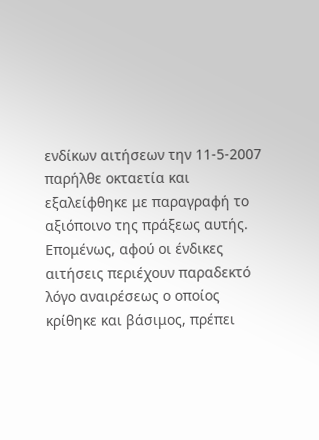ενδίκων αιτήσεων την 11-5-2007 παρήλθε οκταετία και εξαλείφθηκε με παραγραφή το αξιόποινο της πράξεως αυτής. Επομένως, αφού οι ένδικες αιτήσεις περιέχουν παραδεκτό λόγο αναιρέσεως ο οποίος κρίθηκε και βάσιμος, πρέπει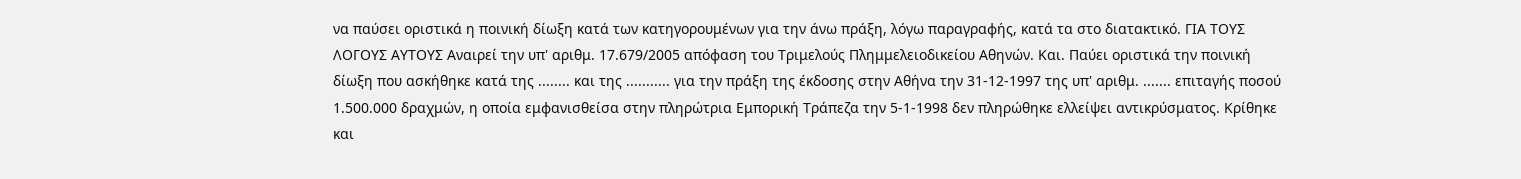να παύσει οριστικά η ποινική δίωξη κατά των κατηγορουμένων για την άνω πράξη, λόγω παραγραφής, κατά τα στο διατακτικό. ΓΙΑ ΤΟΥΣ ΛΟΓΟΥΣ ΑΥΤΟΥΣ Αναιρεί την υπ' αριθμ. 17.679/2005 απόφαση του Τριμελούς Πλημμελειοδικείου Αθηνών. Και. Παύει οριστικά την ποινική δίωξη που ασκήθηκε κατά της ........ και της ........... για την πράξη της έκδοσης στην Αθήνα την 31-12-1997 της υπ' αριθμ. ....... επιταγής ποσού 1.500.000 δραχμών, η οποία εμφανισθείσα στην πληρώτρια Εμπορική Τράπεζα την 5-1-1998 δεν πληρώθηκε ελλείψει αντικρύσματος. Κρίθηκε και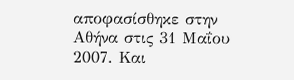αποφασίσθηκε στην Αθήνα στις 31 Μαΐου 2007. Και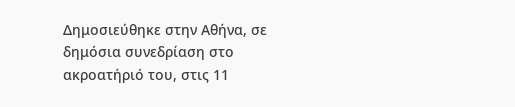Δημοσιεύθηκε στην Αθήνα, σε δημόσια συνεδρίαση στο ακροατήριό του, στις 11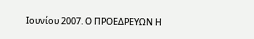Ιουνίου 2007. Ο ΠΡΟΕΔΡΕΥΩΝ Η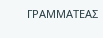ΓΡΑΜΜΑΤΕΑΣ